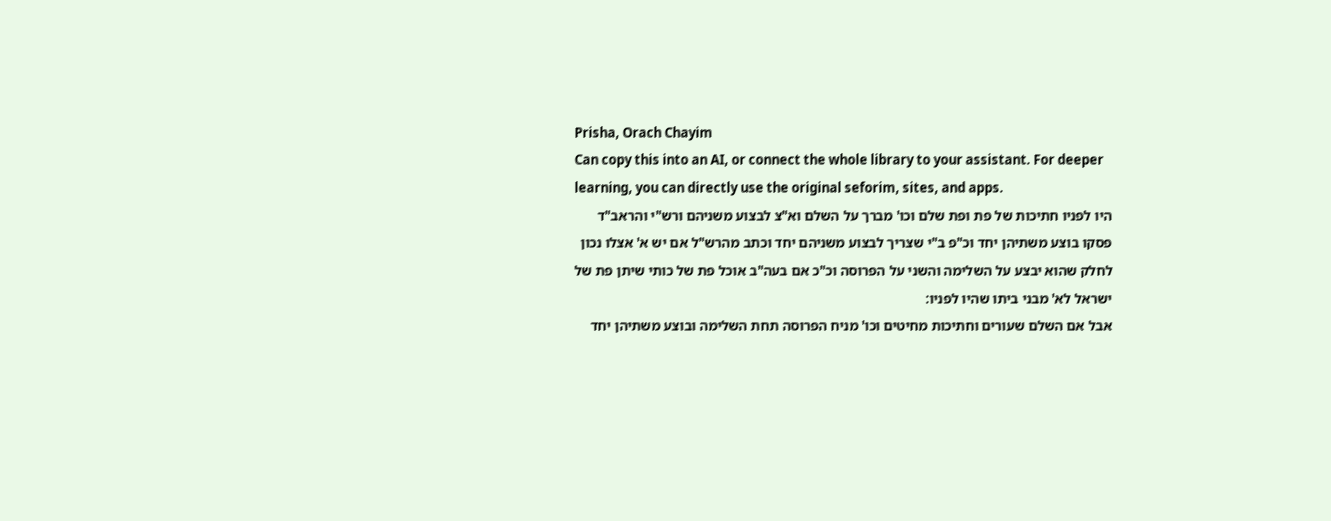Prisha, Orach Chayim
Can copy this into an AI, or connect the whole library to your assistant. For deeper learning, you can directly use the original seforim, sites, and apps.
היו לפניו חתיכות של פת ופת שלם וכו' מברך על השלם וא"צ לבצוע משניהם ורש"י והראב"ד פסקו בוצע משתיהן יחד וכ"פ ב"י שצריך לבצוע משניהם יחד וכתב מהרש"ל אם יש א' אצלו נכון לחלק שהוא יבצע על השלימה והשני על הפרוסה וכ"כ אם בעה"ב אוכל פת של כותי שיתן פת של ישראל לא' מבני ביתו שהיו לפניו:
אבל אם השלם שעורים וחתיכות מחיטים וכו' מניח הפרוסה תחת השלימה ובוצע משתיהן יחד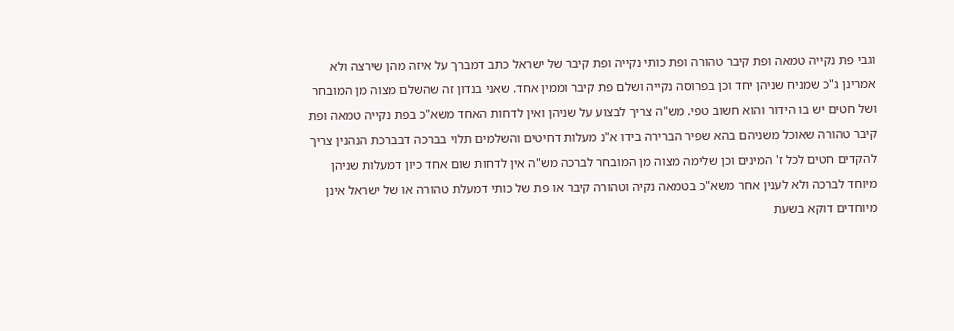וגבי פת נקייה טמאה ופת קיבר טהורה ופת כותי נקייה ופת קיבר של ישראל כתב דמברך על איזה מהן שירצה ולא אמרינן ג"כ שמניח שניהן יחד וכן בפרוסה נקייה ושלם פת קיבר וממין אחד. שאני בנדון זה שהשלם מצוה מן המובחר ושל חטים יש בו הידור והוא חשוב טפי. מש"ה צריך לבצוע על שניהן ואין לדחות האחד משא"כ בפת נקייה טמאה ופת קיבר טהורה שאוכל משניהם בהא שפיר הברירה בידו א"נ מעלות דחיטים והשלמים תלוי בברכה דבברכת הנהנין צריך להקדים חטים לכל ז' המינים וכן שלימה מצוה מן המובחר לברכה מש"ה אין לדחות שום אחד כיון דמעלות שניהן מיוחד לברכה ולא לענין אחר משא"כ בטמאה נקיה וטהורה קיבר או פת של כותי דמעלת טהורה או של ישראל אינן מיוחדים דוקא בשעת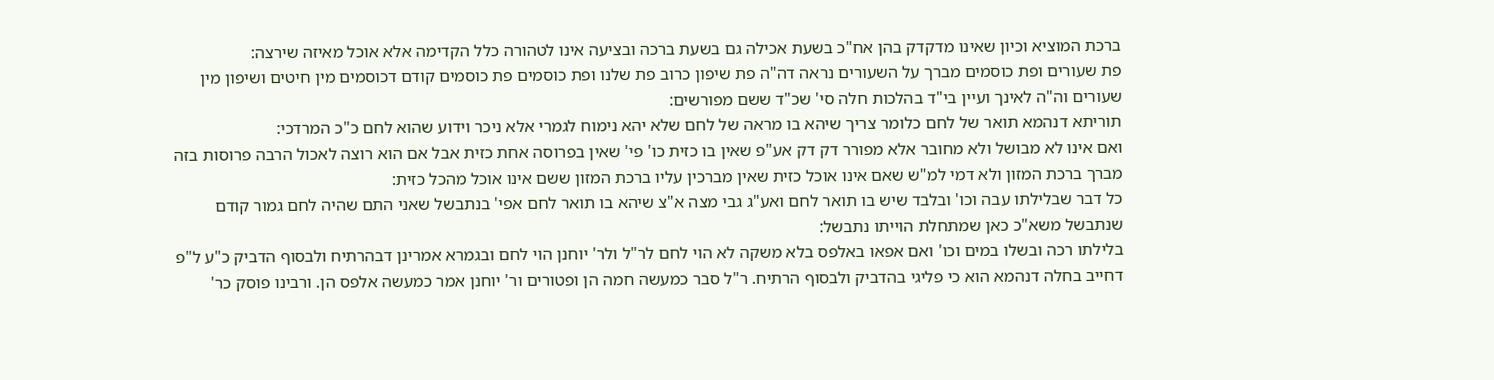ברכת המוציא וכיון שאינו מדקדק בהן אח"כ בשעת אכילה גם בשעת ברכה ובציעה אינו לטהורה כלל הקדימה אלא אוכל מאיזה שירצה:
פת שעורים ופת כוסמים מברך על השעורים נראה דה"ה פת שיפון כרוב פת שלנו ופת כוסמים פת כוסמים קודם דכוסמים מין חיטים ושיפון מין שעורים וה"ה לאינך ועיין בי"ד בהלכות חלה סי' שכ"ד ששם מפורשים:
תוריתא דנהמא תואר של לחם כלומר צריך שיהא בו מראה של לחם שלא יהא נימוח לגמרי אלא ניכר וידוע שהוא לחם כ"כ המרדכי:
ואם אינו לא מבושל ולא מחובר אלא מפורר דק דק אע"פ שאין בו כזית כו' פי' שאין בפרוסה אחת כזית אבל אם הוא רוצה לאכול הרבה פרוסות בזה מברך ברכת המזון ולא דמי למ"ש שאם אינו אוכל כזית שאין מברכין עליו ברכת המזון ששם אינו אוכל מהכל כזית:
כל דבר שבלילתו עבה וכו' ובלבד שיש בו תואר לחם ואע"ג גבי מצה א"צ שיהא בו תואר לחם אפי' בנתבשל שאני התם שהיה לחם גמור קודם שנתבשל משא"כ כאן שמתחלת הוייתו נתבשל:
בלילתו רכה ובשלו במים וכו' ואם אפאו באלפס בלא משקה לא הוי לחם לר"ל ולר' יוחנן הוי לחם ובגמרא אמרינן דבהרתיח ולבסוף הדביק כ"ע ל"פ דחייב בחלה דנהמא הוא כי פליגי בהדביק ולבסוף הרתיח. ר"ל סבר כמעשה חמה הן ופטורים ור' יוחנן אמר כמעשה אלפס הן. ורבינו פוסק כר'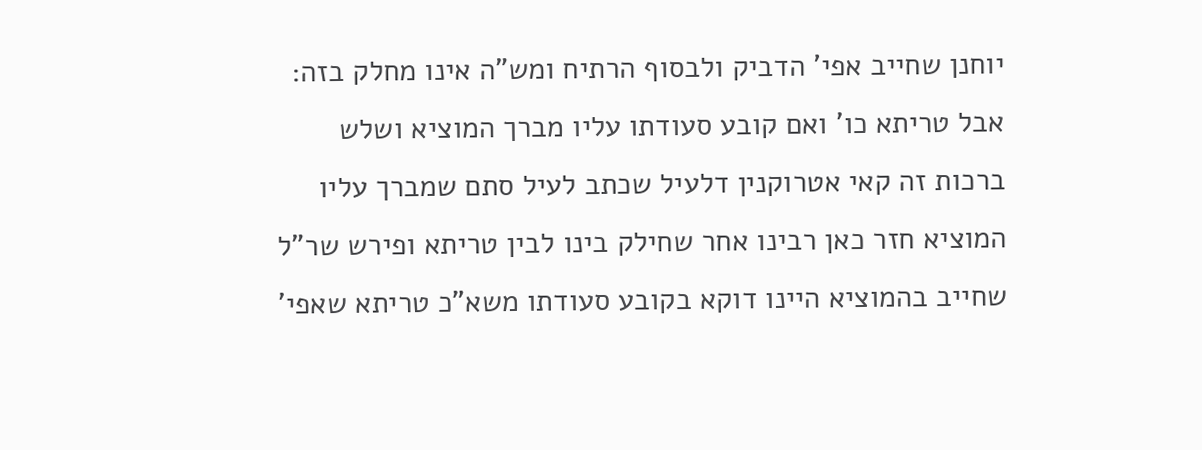יוחנן שחייב אפי' הדביק ולבסוף הרתיח ומש"ה אינו מחלק בזה:
אבל טריתא כו' ואם קובע סעודתו עליו מברך המוציא ושלש ברכות זה קאי אטרוקנין דלעיל שכתב לעיל סתם שמברך עליו המוציא חזר כאן רבינו אחר שחילק בינו לבין טריתא ופירש שר"ל שחייב בהמוציא היינו דוקא בקובע סעודתו משא"כ טריתא שאפי'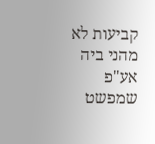קביעות לא מהני ביה אע"פ שמפשט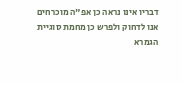דבריו אינו נראה כן אפ"ה מוכרחים אנו לדחוק ולפרש כן מחמת סוגיית הגמרא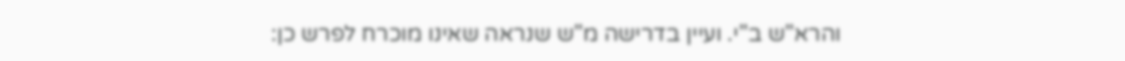והרא"ש ב"י. ועיין בדרישה מ"ש שנראה שאינו מוכרח לפרש כן: